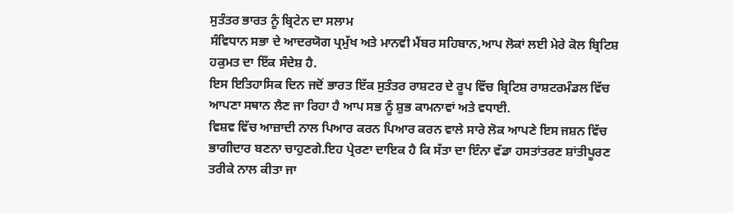ਸੁਤੰਤਰ ਭਾਰਤ ਨੂੰ ਬ੍ਰਿਟੇਨ ਦਾ ਸਲਾਮ
ਸੰਵਿਧਾਨ ਸਭਾ ਦੇ ਆਦਰਯੋਗ ਪ੍ਰਮੁੱਖ ਅਤੇ ਮਾਨਵੀ ਮੈਂਬਰ ਸਹਿਬਾਨ,ਆਪ ਲੋਕਾਂ ਲਈ ਮੇਰੇ ਕੋਲ ਬ੍ਰਿਟਿਸ਼ ਹਕੁਮਤ ਦਾ ਇੱਕ ਸੰਦੇਸ਼ ਹੈ.
ਇਸ ਇਤਿਹਾਸਿਕ ਦਿਨ ਜਦੋਂ ਭਾਰਤ ਇੱਕ ਸੁਤੰਤਰ ਰਾਸ਼ਟਰ ਦੇ ਰੂਪ ਵਿੱਚ ਬ੍ਰਿਟਿਸ਼ ਰਾਸ਼ਟਰਮੰਡਲ ਵਿੱਚ ਆਪਣਾ ਸਥਾਨ ਲੈਣ ਜਾ ਰਿਹਾ ਹੈ ਆਪ ਸਭ ਨੂੰ ਸ਼ੁਭ ਕਾਮਨਾਵਾਂ ਅਤੇ ਵਧਾਈ.
ਵਿਸ਼ਵ ਵਿੱਚ ਆਜ਼ਾਦੀ ਨਾਲ ਪਿਆਰ ਕਰਨ ਪਿਆਰ ਕਰਨ ਵਾਲੇ ਸਾਰੇ ਲੋਕ ਆਪਣੇ ਇਸ ਜਸ਼ਨ ਵਿੱਚ ਭਾਗੀਦਾਰ ਬਣਨਾ ਚਾਹੁਣਗੇ.ਇਹ ਪ੍ਰੇਰਣਾ ਦਾਇਕ ਹੈ ਕਿ ਸੱਤਾ ਦਾ ਇੰਨਾ ਵੱਡਾ ਹਸਤਾਂਤਰਣ ਸ਼ਾਂਤੀਪੂਰਣ ਤਰੀਕੇ ਨਾਲ ਕੀਤਾ ਜਾ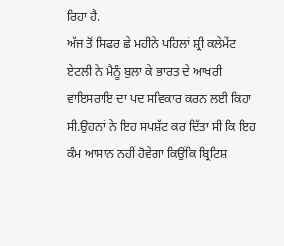ਰਿਹਾ ਹੈ.
ਅੱਜ ਤੋਂ ਸਿਫਰ ਛੇ ਮਹੀਨੇ ਪਹਿਲਾਂ ਸ਼੍ਰੀ ਕਲੇਮੇਂਟ ਏਟਲੀ ਨੇ ਮੈਨੂੰ ਬੁਲਾ ਕੇ ਭਾਰਤ ਦੇ ਆਖਰੀ ਵਾਇਸਰਾਇ ਦਾ ਪਦ ਸਵਿਕਾਰ ਕਰਨ ਲਈ ਕਿਹਾ ਸੀ.ਉਹਨਾਂ ਨੇ ਇਹ ਸਪਸ਼ੱਟ ਕਰ ਦਿੱਤਾ ਸੀ ਕਿ ਇਹ ਕੰਮ ਆਸਾਨ ਨਹੀਂ ਹੋਵੇਗਾ ਕਿਉਂਕਿ ਬ੍ਰਿਟਿਸ਼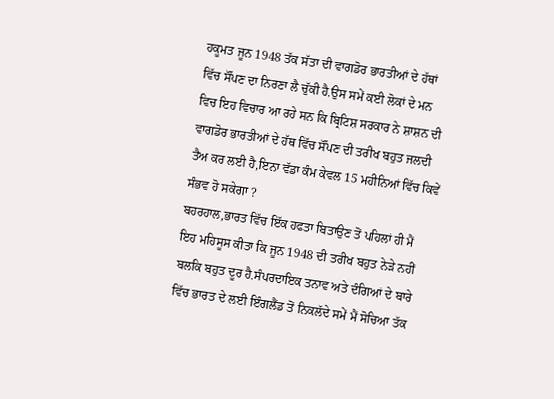ਹਕੂਮਤ ਜੂਨ 1948 ਤੱਕ ਸੱਤਾ ਦੀ ਵਾਗਡੋਰ ਭਾਰਤੀਆਂ ਦੇ ਹੱਥਾਂ ਵਿੱਚ ਸੌਂਪਣ ਦਾ ਨਿਰਣਾ ਲੈ ਚੁੱਕੀ ਹੈ.ਉਸ ਸਮੇਂ ਕਈ ਲੋਕਾਂ ਦੇ ਮਨ ਵਿਚ ਇਹ ਵਿਚਾਰ ਆ ਰਹੇ ਸਨ ਕਿ ਬ੍ਰਿਟਿਸ਼ ਸਰਕਾਰ ਨੇ ਸ਼ਾਸ਼ਨ ਦੀ ਵਾਗਡੋਰ ਭਾਰਤੀਆਂ ਦੇ ਹੱਥ ਵਿੱਚ ਸੌਂਪਣ ਦੀ ਤਰੀਖ ਬਹੁਤ ਜਲਦੀ ਤੈਅ ਕਰ ਲਈ ਹੈ,ਇਨਾ ਵੱਡਾ ਕੰਮ ਕੇਵਲ 15 ਮਹੀਨਿਆਂ ਵਿੱਚ ਕਿਵੇਂ ਸੰਭਵ ਹੋ ਸਕੇਗਾ ?
ਬਹਰਹਾਲ,ਭਾਰਤ ਵਿੱਚ ਇੱਕ ਹਫਤਾ ਬਿਤਾਉਣ ਤੋਂ ਪਹਿਲਾਂ ਹੀ ਮੈਂ ਇਹ ਮਹਿਸੂਸ ਕੀਤਾ ਕਿ ਜੂਨ 1948 ਦੀ ਤਰੀਖ ਬਹੁਤ ਨੇੜੇ ਨਹੀਂ ਬਲਕਿ ਬਹੁਤ ਦੂਰ ਹੈ.ਸੰਪਰਦਾਇਕ ਤਨਾਵ ਅਤੇ ਦੰਗਿਆਂ ਦੇ ਬਾਰੇ ਵਿੱਚ ਭਾਰਤ ਦੇ ਲਈ ਇੰਗਲੈਂਡ ਤੋਂ ਨਿਕਲੱਦੇ ਸਮੇਂ ਮੈਂ ਸੋਚਿਆ ਤੱਕ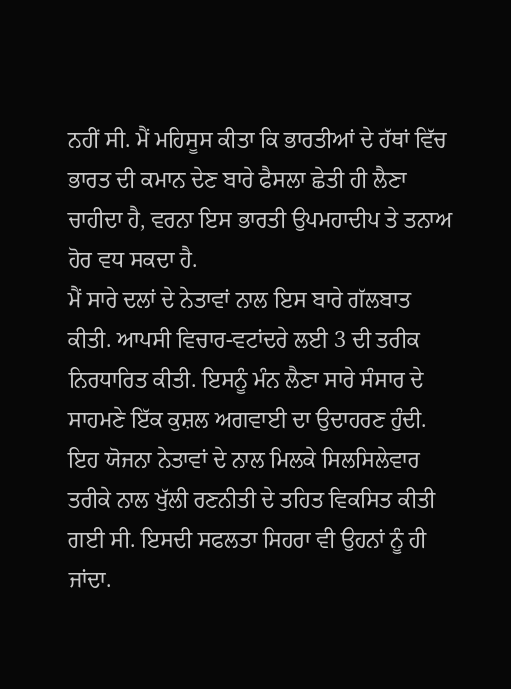ਨਹੀਂ ਸੀ. ਮੈਂ ਮਹਿਸੂਸ ਕੀਤਾ ਕਿ ਭਾਰਤੀਆਂ ਦੇ ਹੱਥਾਂ ਵਿੱਚ ਭਾਰਤ ਦੀ ਕਮਾਨ ਦੇਣ ਬਾਰੇ ਫੈਸਲਾ ਛੇਤੀ ਹੀ ਲੈਣਾ ਚਾਹੀਦਾ ਹੈ, ਵਰਨਾ ਇਸ ਭਾਰਤੀ ਉਪਮਹਾਦੀਪ ਤੇ ਤਨਾਅ ਹੋਰ ਵਧ ਸਕਦਾ ਹੈ.
ਮੈਂ ਸਾਰੇ ਦਲਾਂ ਦੇ ਨੇਤਾਵਾਂ ਨਾਲ ਇਸ ਬਾਰੇ ਗੱਲਬਾਤ ਕੀਤੀ. ਆਪਸੀ ਵਿਚਾਰ-ਵਟਾਂਦਰੇ ਲਈ 3 ਦੀ ਤਰੀਕ ਨਿਰਧਾਰਿਤ ਕੀਤੀ. ਇਸਨੂੰ ਮੰਨ ਲੈਣਾ ਸਾਰੇ ਸੰਸਾਰ ਦੇ ਸਾਹਮਣੇ ਇੱਕ ਕੁਸ਼ਲ ਅਗਵਾਈ ਦਾ ਉਦਾਹਰਣ ਹੁੰਦੀ. ਇਹ ਯੋਜਨਾ ਨੇਤਾਵਾਂ ਦੇ ਨਾਲ ਮਿਲਕੇ ਸਿਲਸਿਲੇਵਾਰ ਤਰੀਕੇ ਨਾਲ ਖੁੱਲੀ ਰਣਨੀਤੀ ਦੇ ਤਹਿਤ ਵਿਕਸਿਤ ਕੀਤੀ ਗਈ ਸੀ. ਇਸਦੀ ਸਫਲਤਾ ਸਿਹਰਾ ਵੀ ਉਹਨਾਂ ਨੂੰ ਹੀ ਜਾਂਦਾ.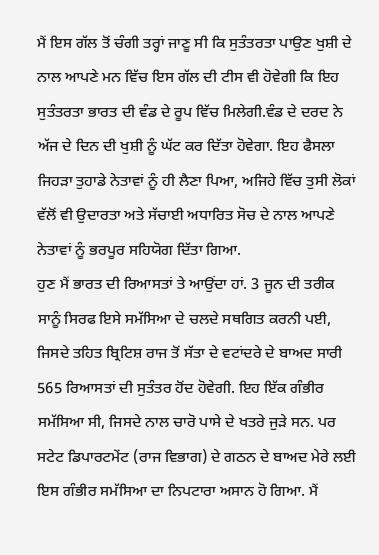ਮੈਂ ਇਸ ਗੱਲ ਤੋਂ ਚੰਗੀ ਤਰ੍ਹਾਂ ਜਾਣੂ ਸੀ ਕਿ ਸੁਤੰਤਰਤਾ ਪਾਉਣ ਖੁਸ਼ੀ ਦੇ ਨਾਲ ਆਪਣੇ ਮਨ ਵਿੱਚ ਇਸ ਗੱਲ ਦੀ ਟੀਸ ਵੀ ਹੋਵੇਗੀ ਕਿ ਇਹ ਸੁਤੰਤਰਤਾ ਭਾਰਤ ਦੀ ਵੰਡ ਦੇ ਰੂਪ ਵਿੱਚ ਮਿਲੇਗੀ.ਵੰਡ ਦੇ ਦਰਦ ਨੇ ਅੱਜ ਦੇ ਦਿਨ ਦੀ ਖੁਸ਼ੀ ਨੂੰ ਘੱਟ ਕਰ ਦਿੱਤਾ ਹੋਵੇਗਾ. ਇਹ ਫੈਸਲਾ ਜਿਹੜਾ ਤੁਹਾਡੇ ਨੇਤਾਵਾਂ ਨੂੰ ਹੀ ਲੈਣਾ ਪਿਆ, ਅਜਿਹੇ ਵਿੱਚ ਤੁਸੀ ਲੋਕਾਂ ਵੱਲੋਂ ਵੀ ਉਦਾਰਤਾ ਅਤੇ ਸੱਚਾਈ ਅਧਾਰਿਤ ਸੋਚ ਦੇ ਨਾਲ ਆਪਣੇ ਨੇਤਾਵਾਂ ਨੂੰ ਭਰਪੂਰ ਸਹਿਯੋਗ ਦਿੱਤਾ ਗਿਆ.
ਹੁਣ ਮੈਂ ਭਾਰਤ ਦੀ ਰਿਆਸਤਾਂ ਤੇ ਆਉਂਦਾ ਹਾਂ. 3 ਜੂਨ ਦੀ ਤਰੀਕ ਸਾਨੂੰ ਸਿਰਫ ਇਸੇ ਸਮੱਸਿਆ ਦੇ ਚਲਦੇ ਸਥਗਿਤ ਕਰਨੀ ਪਈ, ਜਿਸਦੇ ਤਹਿਤ ਬ੍ਰਿਟਿਸ਼ ਰਾਜ ਤੋਂ ਸੱਤਾ ਦੇ ਵਟਾਂਦਰੇ ਦੇ ਬਾਅਦ ਸਾਰੀ 565 ਰਿਆਸਤਾਂ ਦੀ ਸੁਤੰਤਰ ਹੋਂਦ ਹੋਵੇਗੀ. ਇਹ ਇੱਕ ਗੰਭੀਰ ਸਮੱਸਿਆ ਸੀ, ਜਿਸਦੇ ਨਾਲ ਚਾਰੋ ਪਾਸੇ ਦੇ ਖਤਰੇ ਜੁੜੇ ਸਨ. ਪਰ ਸਟੇਟ ਡਿਪਾਰਟਮੇਂਟ (ਰਾਜ ਵਿਭਾਗ) ਦੇ ਗਠਨ ਦੇ ਬਾਅਦ ਮੇਰੇ ਲਈ ਇਸ ਗੰਭੀਰ ਸਮੱਸਿਆ ਦਾ ਨਿਪਟਾਰਾ ਅਸਾਨ ਹੋ ਗਿਆ. ਮੈਂ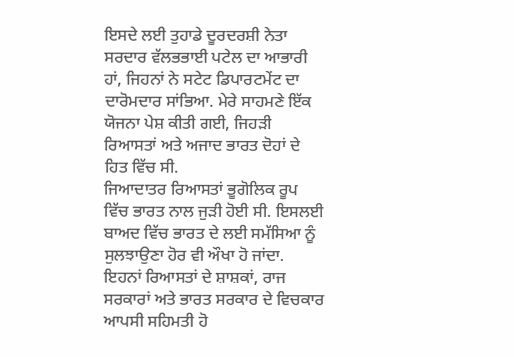ਇਸਦੇ ਲਈ ਤੁਹਾਡੇ ਦੂਰਦਰਸ਼ੀ ਨੇਤਾ ਸਰਦਾਰ ਵੱਲਭਭਾਈ ਪਟੇਲ ਦਾ ਆਭਾਰੀ ਹਾਂ, ਜਿਹਨਾਂ ਨੇ ਸਟੇਟ ਡਿਪਾਰਟਮੇਂਟ ਦਾ ਦਾਰੋਮਦਾਰ ਸਾਂਭਿਆ. ਮੇਰੇ ਸਾਹਮਣੇ ਇੱਕ ਯੋਜਨਾ ਪੇਸ਼ ਕੀਤੀ ਗਈ, ਜਿਹੜੀ ਰਿਆਸਤਾਂ ਅਤੇ ਅਜਾਦ ਭਾਰਤ ਦੋਹਾਂ ਦੇ ਹਿਤ ਵਿੱਚ ਸੀ.
ਜਿਆਦਾਤਰ ਰਿਆਸਤਾਂ ਭੂਗੋਲਿਕ ਰੂਪ ਵਿੱਚ ਭਾਰਤ ਨਾਲ ਜੁੜੀ ਹੋਈ ਸੀ. ਇਸਲਈ ਬਾਅਦ ਵਿੱਚ ਭਾਰਤ ਦੇ ਲਈ ਸਮੱਸਿਆ ਨੂੰ ਸੁਲਝਾਉਣਾ ਹੋਰ ਵੀ ਔਖਾ ਹੋ ਜਾਂਦਾ. ਇਹਨਾਂ ਰਿਆਸਤਾਂ ਦੇ ਸ਼ਾਸ਼ਕਾਂ, ਰਾਜ ਸਰਕਾਰਾਂ ਅਤੇ ਭਾਰਤ ਸਰਕਾਰ ਦੇ ਵਿਚਕਾਰ ਆਪਸੀ ਸਹਿਮਤੀ ਹੋ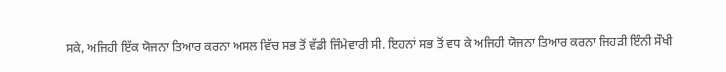ਸਕੇ, ਅਜਿਹੀ ਇੱਕ ਯੋਜਨਾ ਤਿਆਰ ਕਰਨਾ ਅਸਲ ਵਿੱਚ ਸਭ ਤੋਂ ਵੱਡੀ ਜਿੰਮੇਵਾਰੀ ਸੀ. ਇਹਨਾਂ ਸਭ ਤੋਂ ਵਧ ਕੇ ਅਜਿਹੀ ਯੋਜਨਾ ਤਿਆਰ ਕਰਨਾ ਜਿਹੜੀ ਇੰਨੀ ਸੌਖੀ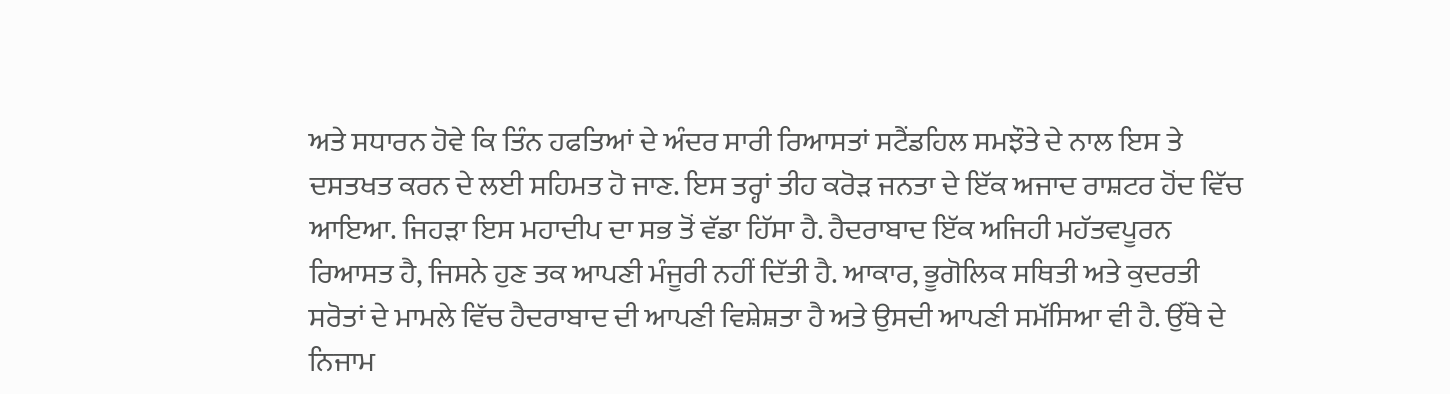ਅਤੇ ਸਧਾਰਨ ਹੋਵੇ ਕਿ ਤਿੰਨ ਹਫਤਿਆਂ ਦੇ ਅੰਦਰ ਸਾਰੀ ਰਿਆਸਤਾਂ ਸਟੈਂਡਹਿਲ ਸਮਝੌਤੇ ਦੇ ਨਾਲ ਇਸ ਤੇ ਦਸਤਖਤ ਕਰਨ ਦੇ ਲਈ ਸਹਿਮਤ ਹੋ ਜਾਣ. ਇਸ ਤਰ੍ਹਾਂ ਤੀਹ ਕਰੋੜ ਜਨਤਾ ਦੇ ਇੱਕ ਅਜਾਦ ਰਾਸ਼ਟਰ ਹੋਂਦ ਵਿੱਚ ਆਇਆ. ਜਿਹੜਾ ਇਸ ਮਹਾਦੀਪ ਦਾ ਸਭ ਤੋਂ ਵੱਡਾ ਹਿੱਸਾ ਹੈ. ਹੈਦਰਾਬਾਦ ਇੱਕ ਅਜਿਹੀ ਮਹੱਤਵਪੂਰਨ ਰਿਆਸਤ ਹੈ, ਜਿਸਨੇ ਹੁਣ ਤਕ ਆਪਣੀ ਮੰਜੂਰੀ ਨਹੀਂ ਦਿੱਤੀ ਹੈ. ਆਕਾਰ, ਭੂਗੋਲਿਕ ਸਥਿਤੀ ਅਤੇ ਕੁਦਰਤੀ ਸਰੋਤਾਂ ਦੇ ਮਾਮਲੇ ਵਿੱਚ ਹੈਦਰਾਬਾਦ ਦੀ ਆਪਣੀ ਵਿਸ਼ੇਸ਼ਤਾ ਹੈ ਅਤੇ ਉਸਦੀ ਆਪਣੀ ਸਮੱਸਿਆ ਵੀ ਹੈ. ਉੱਥੇ ਦੇ ਨਿਜਾਮ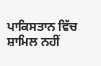ਪਾਕਿਸਤਾਨ ਵਿੱਚ ਸ਼ਾਮਿਲ ਨਹੀਂ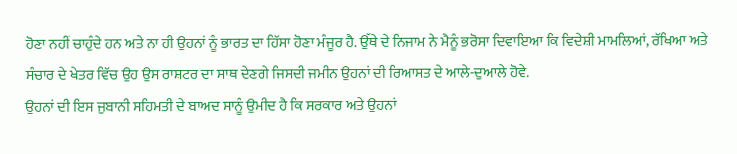ਹੋਣਾ ਨਹੀਂ ਚਾਹੁੰਦੇ ਹਨ ਅਤੇ ਨਾ ਹੀ ਉਹਨਾਂ ਨੂੰ ਭਾਰਤ ਦਾ ਹਿੱਸਾ ਹੋਣਾ ਮੰਜੂਰ ਹੈ. ਉੱਥੇ ਦੇ ਨਿਜਾਮ ਨੇ ਮੈਨੂੰ ਭਰੋਸਾ ਦਿਵਾਇਆ ਕਿ ਵਿਦੇਸ਼ੀ ਮਾਮਲਿਆਂ, ਰੱਖਿਆ ਅਤੇ ਸੰਚਾਰ ਦੇ ਖੇਤਰ ਵਿੱਚ ਉਹ ਉਸ ਰਾਸ਼ਟਰ ਦਾ ਸਾਥ ਦੇਣਗੇ ਜਿਸਦੀ ਜਮੀਨ ਉਹਨਾਂ ਦੀ ਰਿਆਸਤ ਦੇ ਆਲੇ-ਦੁਆਲੇ ਹੋਵੇ.
ਉਹਨਾਂ ਦੀ ਇਸ ਜੁਬਾਨੀ ਸਹਿਮਤੀ ਦੇ ਬਾਅਦ ਸਾਨੂੰ ਉਮੀਦ ਹੈ ਕਿ ਸਰਕਾਰ ਅਤੇ ਉਹਨਾਂ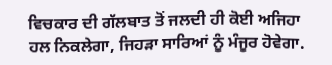ਵਿਚਕਾਰ ਦੀ ਗੱਲਬਾਤ ਤੋਂ ਜਲਦੀ ਹੀ ਕੋਈ ਅਜਿਹਾ ਹਲ ਨਿਕਲੇਗਾ, ਜਿਹੜਾ ਸਾਰਿਆਂ ਨੂੰ ਮੰਜੂਰ ਹੋਵੇਗਾ.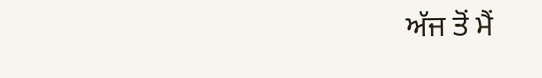ਅੱਜ ਤੋਂ ਮੈਂ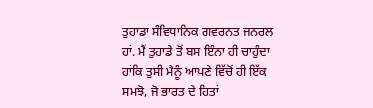ਤੁਹਾਡਾ ਸੰਵਿਧਾਨਿਕ ਗਵਰਨਤ ਜਨਰਲ ਹਾਂ. ਮੈਂ ਤੁਹਾਡੇ ਤੋਂ ਬਸ ਇੰਨਾ ਹੀ ਚਾਹੁੰਦਾ ਹਾਂਕਿ ਤੁਸੀ ਮੈਨੂੰ ਆਪਣੇ ਵਿੱਚੋਂ ਹੀ ਇੱਕ ਸਮਝੋ, ਜੋ ਭਾਰਤ ਦੇ ਹਿਤਾਂ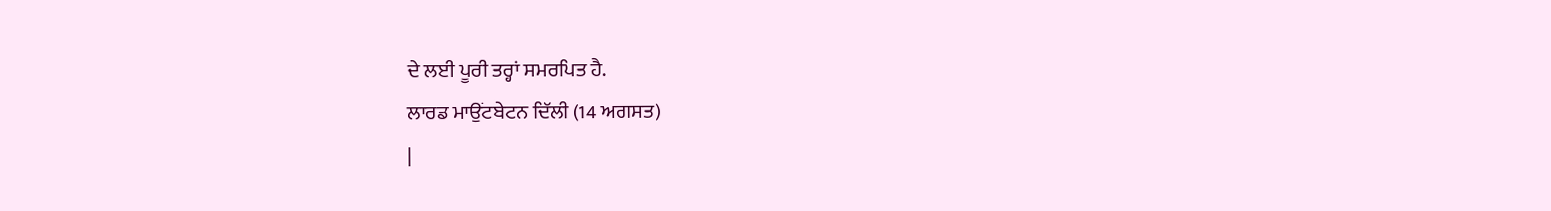ਦੇ ਲਈ ਪੂਰੀ ਤਰ੍ਹਾਂ ਸਮਰਪਿਤ ਹੈ.
ਲਾਰਡ ਮਾਉਂਟਬੇਟਨ ਦਿੱਲੀ (14 ਅਗਸਤ)
|